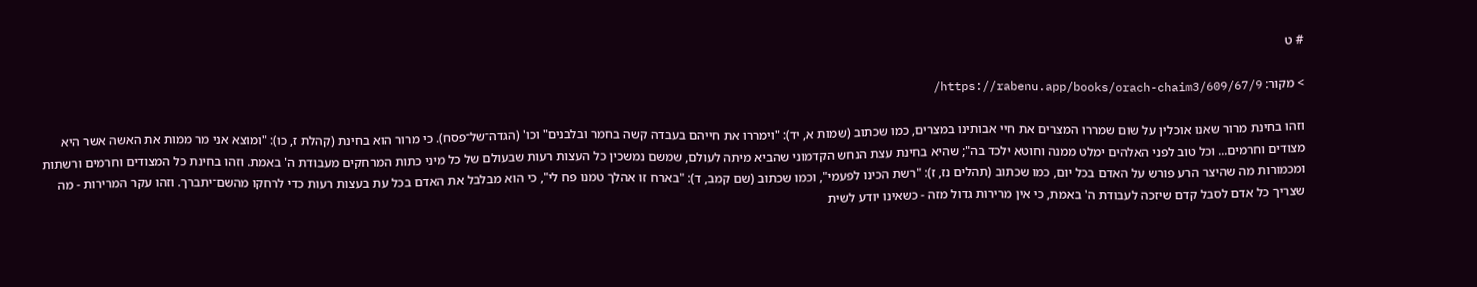# ט

> מקור: https://rabenu.app/books/orach-chaim3/609/67/9/

וזהו בחינת מרור שאנו אוכלין על שום שמררו המצרים את חיי אבותינו במצרים, כמו שכתוב (שמות א, יד): "וימררו את חייהם בעבדה קשה בחמר ובלבנים" וכו' (הגדה־של־פסח). כי מרור הוא בחינת (קהלת ז, כו): "ומוצא אני מר ממות את האשה אשר היא מצודים וחרמים... וכל טוב לפני האלהים ימלט ממנה וחוטא ילכד בה"; שהיא בחינת עצת הנחש הקדמוני שהביא מיתה לעולם, שמשם נמשכין כל העצות רעות שבעולם של כל מיני כתות המרחקים מעבודת ה' באמת. וזהו בחינת כל המצודים וחרמים ורשתות ומכמורות מה שהיצר הרע פורש על האדם בכל יום, כמו שכתוב (תהלים נז, ז): "רשת הכינו לפעמי", וכמו שכתוב (שם קמב, ד): "בארח זו אהלך טמנו פח לי", כי הוא מבלבל את האדם בכל עת בעצות רעות כדי לרחקו מהשם־יתברך. וזהו עקר המרירות - מה שצריך כל אדם לסבל קדם שיזכה לעבודת ה' באמת, כי אין מרירות גדול מזה - כשאינו יודע לשית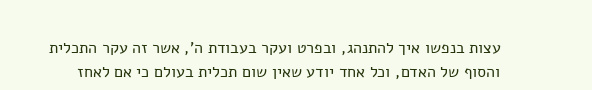עצות בנפשו איך להתנהג, ובפרט ועקר בעבודת ה', אשר זה עקר התכלית והסוף של האדם, וכל אחד יודע שאין שום תכלית בעולם כי אם לאחז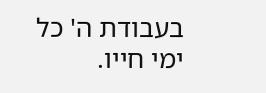בעבודת ה' כל ימי חייו.